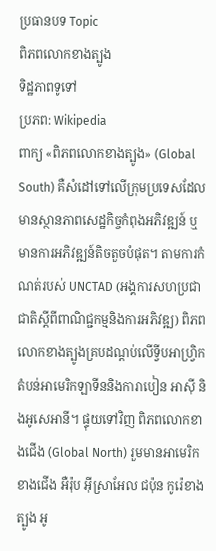ប្រធានបទ Topic
ពិភពលោកខាងត្បូង
ទិដ្ឋភាពទូទៅ
ប្រភព: Wikipedia
ពាក្យ «ពិភពលោកខាងត្បូង» (Global South) គឺសំដៅទៅលើក្រុមប្រទេសដែលមានស្ថានភាពសេដ្ឋកិច្ចកំពុងអភិវឌ្ឍន៍ ឬមានការអភិវឌ្ឍន៍តិចតួចបំផុត។ តាមការកំណត់របស់ UNCTAD (អង្គការសហប្រជាជាតិស្ដីពីពាណិជ្ជកម្មនិងការអភិវឌ្ឍ) ពិភពលោកខាងត្បូងគ្របដណ្ដប់លើទ្វីបអាហ្វ្រិក តំបន់អាមេរិកឡាទីននិងការាបៀន អាស៊ី និងអូសេអានី។ ផ្ទុយទៅវិញ ពិភពលោកខាងជើង (Global North) រួមមានអាមេរិកខាងជើង អឺរ៉ុប អ៊ីស្រាអែល ជប៉ុន កូរ៉េខាងត្បូង អូ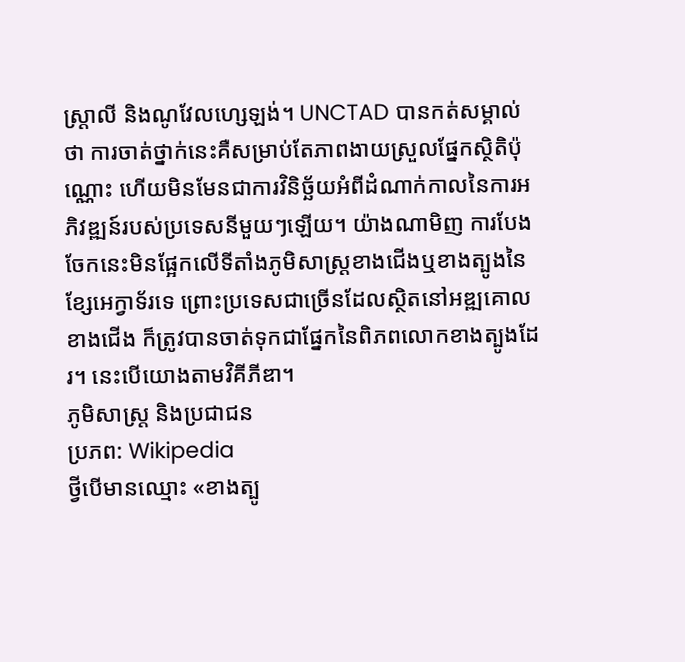ស្ត្រាលី និងណូវែលហ្សេឡង់។ UNCTAD បានកត់សម្គាល់ថា ការចាត់ថ្នាក់នេះគឺសម្រាប់តែភាពងាយស្រួលផ្នែកស្ថិតិប៉ុណ្ណោះ ហើយមិនមែនជាការវិនិច្ឆ័យអំពីដំណាក់កាលនៃការអភិវឌ្ឍន៍របស់ប្រទេសនីមួយៗឡើយ។ យ៉ាងណាមិញ ការបែងចែកនេះមិនផ្អែកលើទីតាំងភូមិសាស្ត្រខាងជើងឬខាងត្បូងនៃខ្សែអេក្វាទ័រទេ ព្រោះប្រទេសជាច្រើនដែលស្ថិតនៅអឌ្ឍគោលខាងជើង ក៏ត្រូវបានចាត់ទុកជាផ្នែកនៃពិភពលោកខាងត្បូងដែរ។ នេះបើយោងតាមវិគីភីឌា។
ភូមិសាស្ត្រ និងប្រជាជន
ប្រភព: Wikipedia
ថ្វីបើមានឈ្មោះ «ខាងត្បូ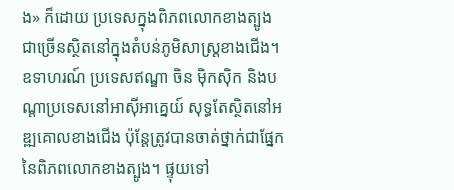ង» ក៏ដោយ ប្រទេសក្នុងពិភពលោកខាងត្បូងជាច្រើនស្ថិតនៅក្នុងតំបន់ភូមិសាស្ត្រខាងជើង។ ឧទាហរណ៍ ប្រទេសឥណ្ឌា ចិន ម៉ិកស៊ិក និងបណ្តាប្រទេសនៅអាស៊ីអាគ្នេយ៍ សុទ្ធតែស្ថិតនៅអឌ្ឍគោលខាងជើង ប៉ុន្តែត្រូវបានចាត់ថ្នាក់ជាផ្នែកនៃពិភពលោកខាងត្បូង។ ផ្ទុយទៅ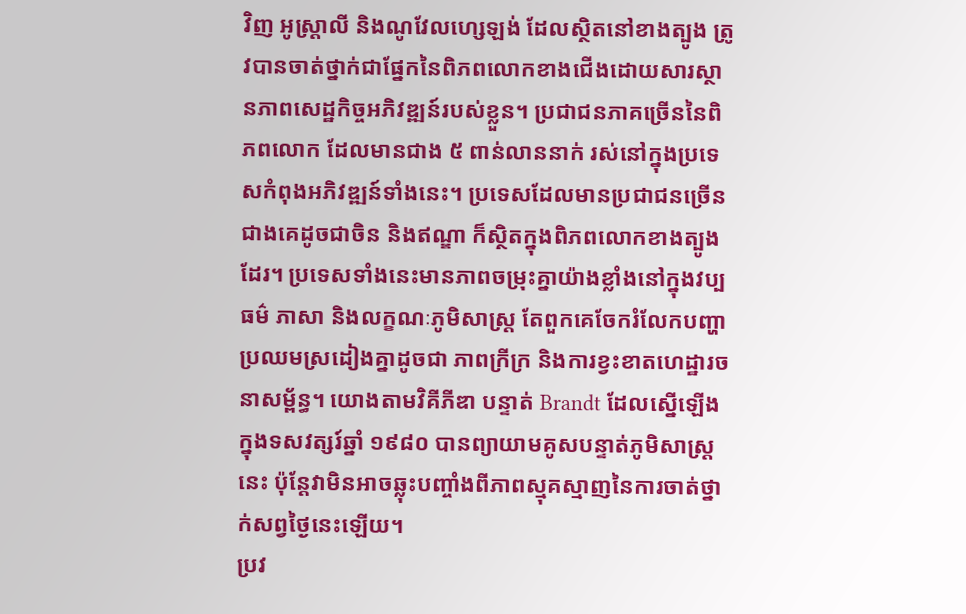វិញ អូស្ត្រាលី និងណូវែលហ្សេឡង់ ដែលស្ថិតនៅខាងត្បូង ត្រូវបានចាត់ថ្នាក់ជាផ្នែកនៃពិភពលោកខាងជើងដោយសារស្ថានភាពសេដ្ឋកិច្ចអភិវឌ្ឍន៍របស់ខ្លួន។ ប្រជាជនភាគច្រើននៃពិភពលោក ដែលមានជាង ៥ ពាន់លាននាក់ រស់នៅក្នុងប្រទេសកំពុងអភិវឌ្ឍន៍ទាំងនេះ។ ប្រទេសដែលមានប្រជាជនច្រើនជាងគេដូចជាចិន និងឥណ្ឌា ក៏ស្ថិតក្នុងពិភពលោកខាងត្បូងដែរ។ ប្រទេសទាំងនេះមានភាពចម្រុះគ្នាយ៉ាងខ្លាំងនៅក្នុងវប្បធម៌ ភាសា និងលក្ខណៈភូមិសាស្ត្រ តែពួកគេចែករំលែកបញ្ហាប្រឈមស្រដៀងគ្នាដូចជា ភាពក្រីក្រ និងការខ្វះខាតហេដ្ឋារចនាសម្ព័ន្ធ។ យោងតាមវិគីភីឌា បន្ទាត់ Brandt ដែលស្នើឡើងក្នុងទសវត្សរ៍ឆ្នាំ ១៩៨០ បានព្យាយាមគូសបន្ទាត់ភូមិសាស្ត្រនេះ ប៉ុន្តែវាមិនអាចឆ្លុះបញ្ចាំងពីភាពស្មុគស្មាញនៃការចាត់ថ្នាក់សព្វថ្ងៃនេះឡើយ។
ប្រវ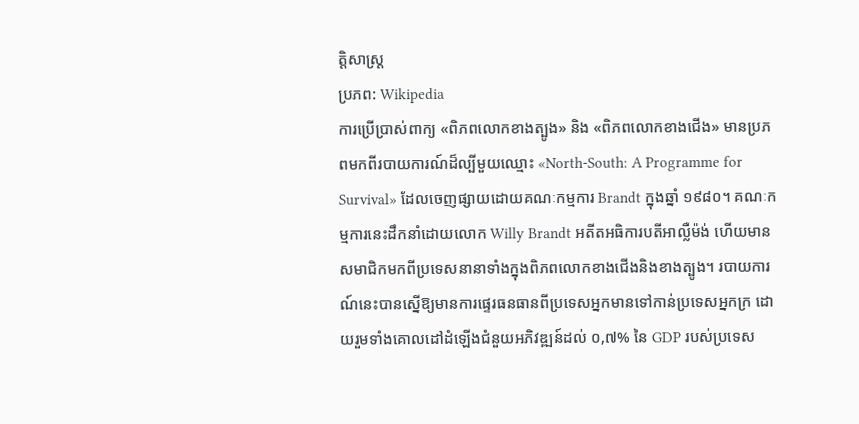ត្តិសាស្ត្រ
ប្រភព: Wikipedia
ការប្រើប្រាស់ពាក្យ «ពិភពលោកខាងត្បូង» និង «ពិភពលោកខាងជើង» មានប្រភពមកពីរបាយការណ៍ដ៏ល្បីមួយឈ្មោះ «North-South: A Programme for Survival» ដែលចេញផ្សាយដោយគណៈកម្មការ Brandt ក្នុងឆ្នាំ ១៩៨០។ គណៈកម្មការនេះដឹកនាំដោយលោក Willy Brandt អតីតអធិការបតីអាល្លឺម៉ង់ ហើយមានសមាជិកមកពីប្រទេសនានាទាំងក្នុងពិភពលោកខាងជើងនិងខាងត្បូង។ របាយការណ៍នេះបានស្នើឱ្យមានការផ្ទេរធនធានពីប្រទេសអ្នកមានទៅកាន់ប្រទេសអ្នកក្រ ដោយរួមទាំងគោលដៅដំឡើងជំនួយអភិវឌ្ឍន៍ដល់ ០,៧% នៃ GDP របស់ប្រទេស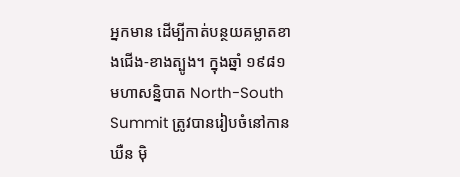អ្នកមាន ដើម្បីកាត់បន្ថយគម្លាតខាងជើង-ខាងត្បូង។ ក្នុងឆ្នាំ ១៩៨១ មហាសន្និបាត North-South Summit ត្រូវបានរៀបចំនៅកានឃឺន ម៉ិ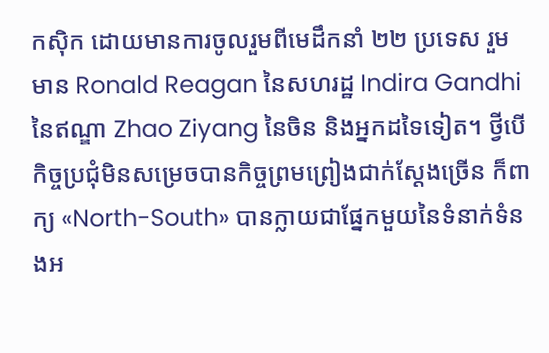កស៊ិក ដោយមានការចូលរួមពីមេដឹកនាំ ២២ ប្រទេស រួមមាន Ronald Reagan នៃសហរដ្ឋ Indira Gandhi នៃឥណ្ឌា Zhao Ziyang នៃចិន និងអ្នកដទៃទៀត។ ថ្វីបើកិច្ចប្រជុំមិនសម្រេចបានកិច្ចព្រមព្រៀងជាក់ស្ដែងច្រើន ក៏ពាក្យ «North-South» បានក្លាយជាផ្នែកមួយនៃទំនាក់ទំនងអ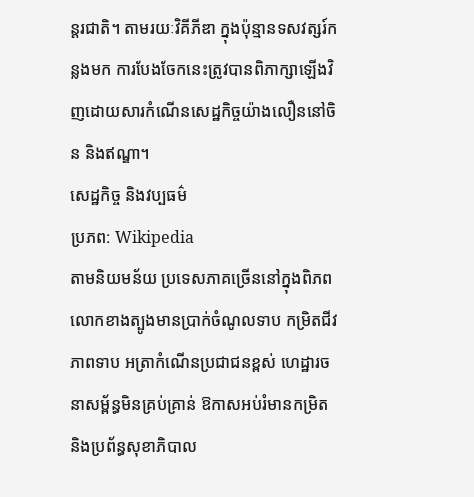ន្តរជាតិ។ តាមរយៈវិគីភីឌា ក្នុងប៉ុន្មានទសវត្សរ៍កន្លងមក ការបែងចែកនេះត្រូវបានពិភាក្សាឡើងវិញដោយសារកំណើនសេដ្ឋកិច្ចយ៉ាងលឿននៅចិន និងឥណ្ឌា។
សេដ្ឋកិច្ច និងវប្បធម៌
ប្រភព: Wikipedia
តាមនិយមន័យ ប្រទេសភាគច្រើននៅក្នុងពិភពលោកខាងត្បូងមានប្រាក់ចំណូលទាប កម្រិតជីវភាពទាប អត្រាកំណើនប្រជាជនខ្ពស់ ហេដ្ឋារចនាសម្ព័ន្ធមិនគ្រប់គ្រាន់ ឱកាសអប់រំមានកម្រិត និងប្រព័ន្ធសុខាភិបាល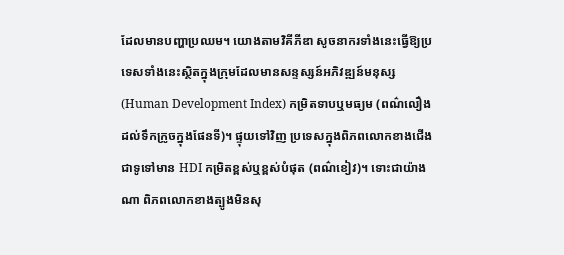ដែលមានបញ្ហាប្រឈម។ យោងតាមវិគីភីឌា សូចនាករទាំងនេះធ្វើឱ្យប្រទេសទាំងនេះស្ថិតក្នុងក្រុមដែលមានសន្ទស្សន៍អភិវឌ្ឍន៍មនុស្ស (Human Development Index) កម្រិតទាបឬមធ្យម (ពណ៌លឿងដល់ទឹកក្រូចក្នុងផែនទី)។ ផ្ទុយទៅវិញ ប្រទេសក្នុងពិភពលោកខាងជើងជាទូទៅមាន HDI កម្រិតខ្ពស់ឬខ្ពស់បំផុត (ពណ៌ខៀវ)។ ទោះជាយ៉ាងណា ពិភពលោកខាងត្បូងមិនសុ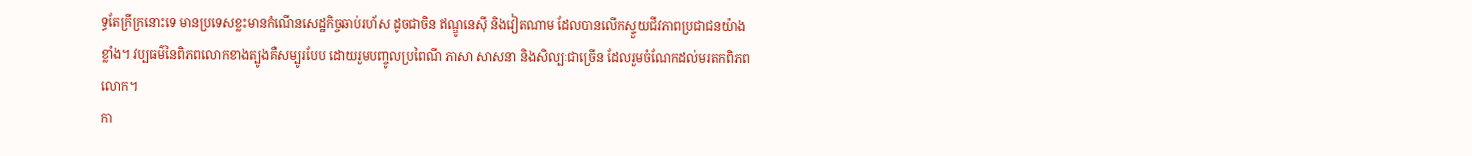ទ្ធតែក្រីក្រនោះទេ មានប្រទេសខ្លះមានកំណើនសេដ្ឋកិច្ចឆាប់រហ័ស ដូចជាចិន ឥណ្ឌូនេស៊ី និងវៀតណាម ដែលបានលើកស្ទួយជីវភាពប្រជាជនយ៉ាងខ្លាំង។ វប្បធម៌នៃពិភពលោកខាងត្បូងគឺសម្បូរបែប ដោយរួមបញ្ចូលប្រពៃណី ភាសា សាសនា និងសិល្បៈជាច្រើន ដែលរួមចំណែកដល់មរតកពិភពលោក។
កា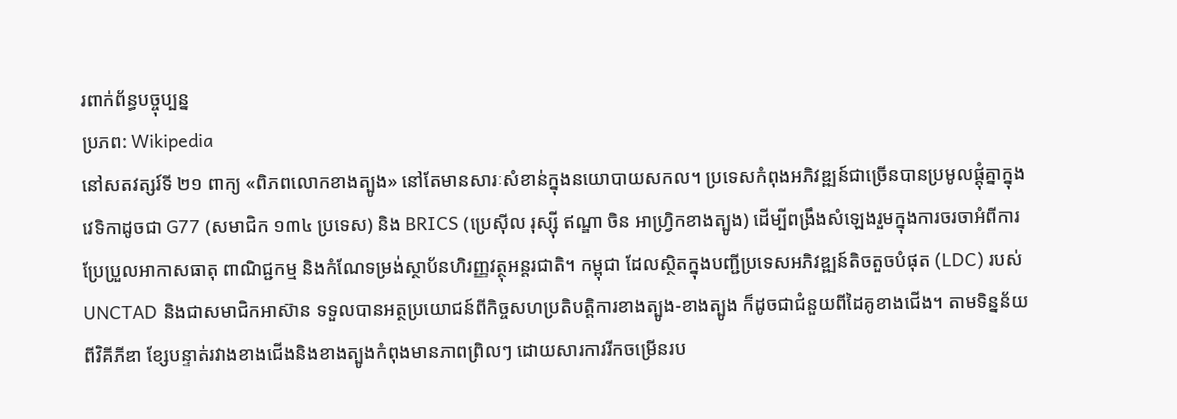រពាក់ព័ន្ធបច្ចុប្បន្ន
ប្រភព: Wikipedia
នៅសតវត្សរ៍ទី ២១ ពាក្យ «ពិភពលោកខាងត្បូង» នៅតែមានសារៈសំខាន់ក្នុងនយោបាយសកល។ ប្រទេសកំពុងអភិវឌ្ឍន៍ជាច្រើនបានប្រមូលផ្តុំគ្នាក្នុងវេទិកាដូចជា G77 (សមាជិក ១៣៤ ប្រទេស) និង BRICS (ប្រេស៊ីល រុស្ស៊ី ឥណ្ឌា ចិន អាហ្វ្រិកខាងត្បូង) ដើម្បីពង្រឹងសំឡេងរួមក្នុងការចរចាអំពីការប្រែប្រួលអាកាសធាតុ ពាណិជ្ជកម្ម និងកំណែទម្រង់ស្ថាប័នហិរញ្ញវត្ថុអន្តរជាតិ។ កម្ពុជា ដែលស្ថិតក្នុងបញ្ជីប្រទេសអភិវឌ្ឍន៍តិចតួចបំផុត (LDC) របស់ UNCTAD និងជាសមាជិកអាស៊ាន ទទួលបានអត្ថប្រយោជន៍ពីកិច្ចសហប្រតិបត្តិការខាងត្បូង-ខាងត្បូង ក៏ដូចជាជំនួយពីដៃគូខាងជើង។ តាមទិន្នន័យពីវិគីភីឌា ខ្សែបន្ទាត់រវាងខាងជើងនិងខាងត្បូងកំពុងមានភាពព្រិលៗ ដោយសារការរីកចម្រើនរប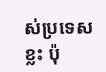ស់ប្រទេសខ្លះ ប៉ុ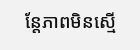ន្តែភាពមិនស្មើ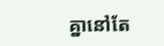គ្នានៅតែ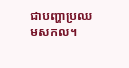ជាបញ្ហាប្រឈមសកល។